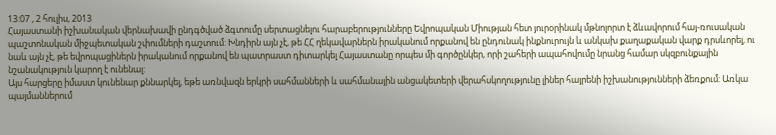13:07 , 2 հուլիս, 2013
Հայաստանի իշխանական վերնախավի ընդգծված ձգտումը սերտացնելու հարաբերությունները Եվրոպական Միության հետ յուրօրինակ մթնոլորտ է ձևավորում հայ-ռուսական պաշտոնական միջպետական շփումների դաշտում: Խնդիրն այն չէ, թե ՀՀ ղեկավարներն իրականում որքանով են ընդունակ ինքնուրույն և անկախ քաղաքական վարք դրսևորել, ու նաև այն չէ, թե եվրոպացիներն իրականում որքանով են պատրաստ դիտարկել Հայաստանը որպես մի գործընկեր, որի շահերի ապահովումը նրանց համար սկզբունքային նշանակություն կարող է ունենալ:
Այս հարցերը իմաստ կունենար քննարկել, եթե առնվազն երկրի սահմանների և սահմանային անցակետերի վերահսկողությունը լիներ հայրենի իշխանությունների ձեռքում: Առկա պայմաններում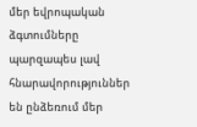մեր եվրոպական ձգտումները պարզապես լավ հնարավորություններ են ընձեռում մեր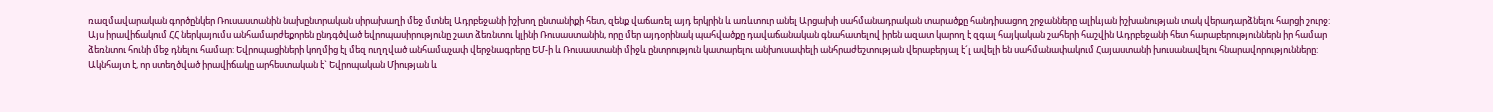ռազմավարական գործընկեր Ռուսաստանին նախընտրական սիրախաղի մեջ մտնել Ադրբեջանի իշխող ընտանիքի հետ, զենք վաճառել այդ երկրին և առևտուր անել Արցախի սահմանադրական տարածքը հանդիսացող շրջանները ալիևյան իշխանության տակ վերադարձնելու հարցի շուրջ:
Այս իրավիճակում ՀՀ ներկայումս անհամարժեքորեն ընդգծված եվրոպասիրությունը շատ ձեռնտու կլինի Ռուսաստանին, որը մեր այդօրինակ պահվածքը դավաճանական գնահատելով իրեն ազատ կարող է զգալ հայկական շահերի հաշվին Ադրբեջանի հետ հարաբերություններն իր համար ձեռնտու հունի մեջ դնելու համար: Եվրոպացիների կողմից էլ մեզ ուղղված անհամաչափ վերջնագրերը ԵՄ-ի և Ռուսաստանի միջև ընտրություն կատարելու անխուսափելի անհրաժեշտության վերաբերյալ է´լ ավելի են սահմանափակում Հայաստանի խուսանավելու հնարավորությունները:
Ակնհայտ է, որ ստեղծված իրավիճակը արհեստական է` Եվրոպական Միության և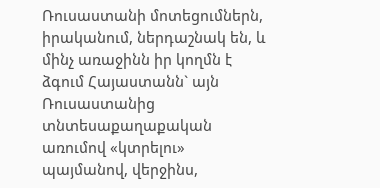Ռուսաստանի մոտեցումներն, իրականում, ներդաշնակ են, և մինչ առաջինն իր կողմն է ձգում Հայաստանն` այն Ռուսաստանից տնտեսաքաղաքական առումով «կտրելու» պայմանով, վերջինս,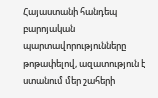Հայաստանի հանդեպ բարոյական պարտավորությունները թոթափելով, ազատություն է ստանում մեր շահերի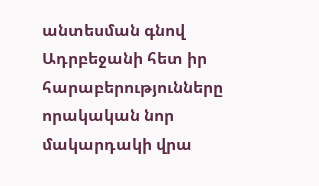անտեսման գնով Ադրբեջանի հետ իր հարաբերությունները որակական նոր մակարդակի վրա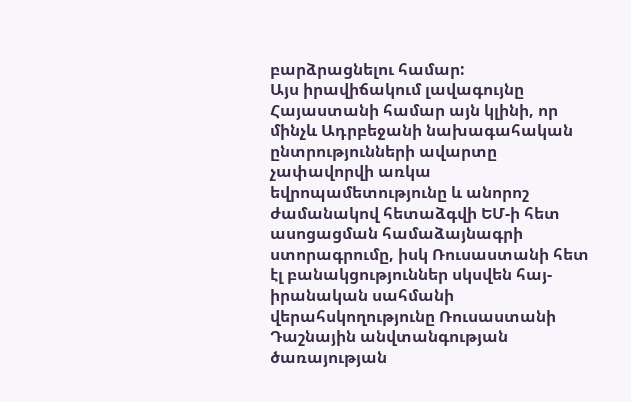բարձրացնելու համար:
Այս իրավիճակում լավագույնը Հայաստանի համար այն կլինի, որ մինչև Ադրբեջանի նախագահական ընտրությունների ավարտը չափավորվի առկա եվրոպամետությունը և անորոշ ժամանակով հետաձգվի ԵՄ-ի հետ ասոցացման համաձայնագրի ստորագրումը, իսկ Ռուսաստանի հետ էլ բանակցություններ սկսվեն հայ-իրանական սահմանի վերահսկողությունը Ռուսաստանի Դաշնային անվտանգության ծառայության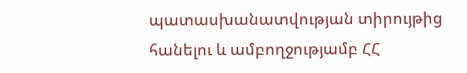պատասխանատվության տիրույթից հանելու և ամբողջությամբ ՀՀ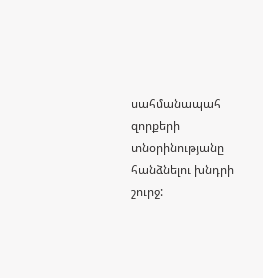սահմանապահ զորքերի տնօրինությանը հանձնելու խնդրի շուրջ: